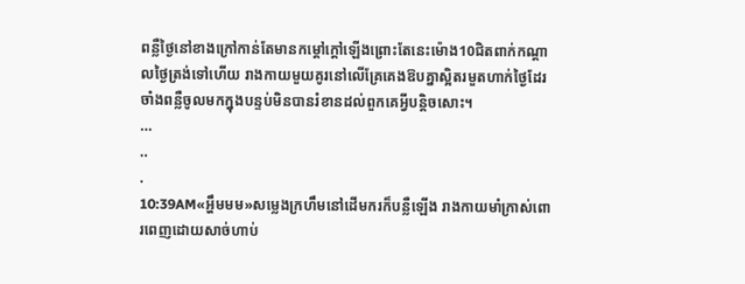ពន្លឺថ្ងៃនៅខាងក្រៅកាន់តែមានកម្ដៅក្ដៅឡើងព្រោះតែនេះម៉ោង10ជិតពាក់កណ្ដាលថ្ងៃត្រង់ទៅហើយ រាងកាយមួយគូរនៅលើគ្រែគេងឱបគ្នាស្អិតរមួតហាក់ថ្ងៃដែរចាំងពន្លឺចូលមកក្នុងបន្ទប់មិនបានរំខានដល់ពួកគេអ្វីបន្តិចសោះ។
...
..
.
10:39AM«អ្ហឹមមម»សម្លេងក្រហឹមនៅដើមករក៏បន្លឺឡើង រាងកាយមាំក្រាស់ពោរពេញដោយសាច់ហាប់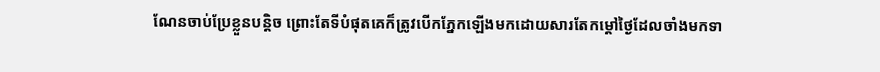ណែនចាប់ប្រែខ្លួនបន្តិច ព្រោះតែទីបំផុតគេក៏ត្រូវបើកភ្នែកឡើងមកដោយសារតែកម្ដៅថ្ងៃដែលចាំងមកទា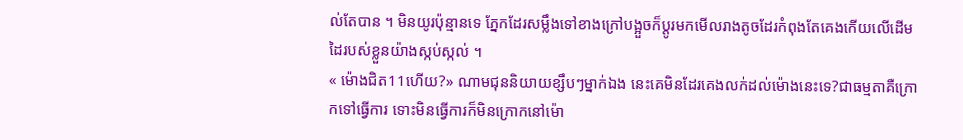ល់តែបាន ។ មិនយូរប៉ុន្មានទេ ភ្នែកដែរសម្លឹងទៅខាងក្រៅបង្អួចក៏ប្ដូរមកមើលរាងតូចដែរកំពុងតែគេងកើយលើដើមដៃរបស់ខ្លួនយ៉ាងស្កប់ស្កល់ ។
« ម៉ោងជិត11ហើយ?» ណាមជុននិយាយខ្សឹបៗម្នាក់ឯង នេះគេមិនដែរគេងលក់ដល់ម៉ោងនេះទេ?ជាធម្មតាគឺក្រោកទៅធ្វើការ ទោះមិនធ្វើការក៏មិនក្រោកនៅម៉ោ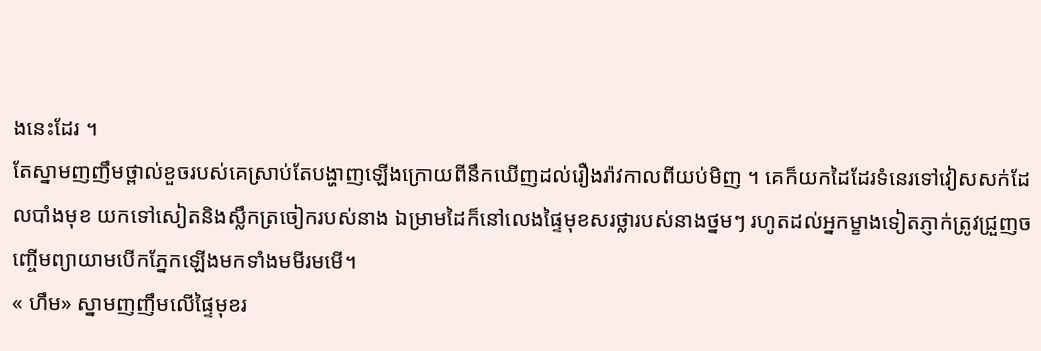ងនេះដែរ ។
តែស្នាមញញឹមថ្ពាល់ខួចរបស់គេស្រាប់តែបង្ហាញឡើងក្រោយពីនឹកឃើញដល់រឿងរ៉ាវកាលពីយប់មិញ ។ គេក៏យកដៃដែរទំនេរទៅវៀសសក់ដែលបាំងមុខ យកទៅសៀតនិងស្លឹកត្រចៀករបស់នាង ឯម្រាមដៃក៏នៅលេងផ្ទៃមុខសរថ្លារបស់នាងថ្នមៗ រហូតដល់អ្នកម្ខាងទៀតភ្ញាក់ត្រូវជ្រួញចញ្ចើមព្យាយាមបើកភ្នែកឡើងមកទាំងមមីរមមើ។
« ហឹម» ស្នាមញញឹមលើផ្ទៃមុខរ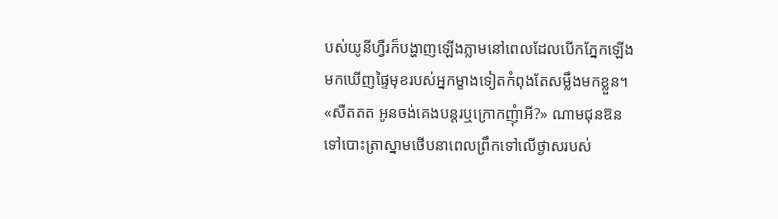បស់យូនីហ្វឺរក៏បង្ហាញឡើងភ្លាមនៅពេលដែលបើកភ្នែកឡើងមកឃើញផ្ទៃមុខរបស់អ្នកម្ខាងទៀតកំពុងតែសម្លឹងមកខ្លួន។
«សឺតតត អូនចង់គេងបន្តរឬក្រោកញ៉ំាអី?» ណាមជុនឱនទៅបោះត្រាស្នាមថើបនាពេលព្រឹកទៅលើថ្ងាសរបស់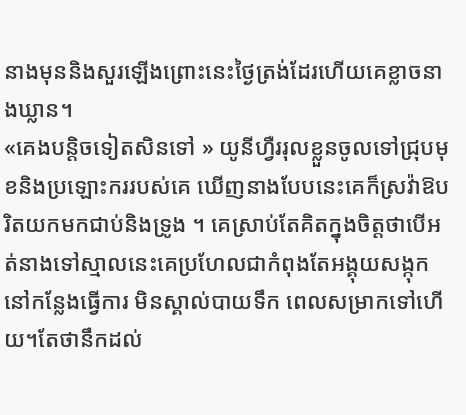នាងមុននិងសួរឡើងព្រោះនេះថ្ងៃត្រង់ដែរហើយគេខ្លាចនាងឃ្លាន។
«គេងបន្តិចទៀតសិនទៅ » យូនីហ្វឺររុលខ្លួនចូលទៅជ្រុបមុខនិងប្រឡោះកររបស់គេ ឃើញនាងបែបនេះគេក៏ស្រវ៉ាឱបរិតយកមកជាប់និងទ្រូង ។ គេស្រាប់តែគិតក្នុងចិត្តថាបើអត់នាងទៅស្មាលនេះគេប្រហែលជាកំពុងតែអង្គុយសង្កុកនៅកន្លែងធ្វើការ មិនស្គាល់បាយទឹក ពេលសម្រាកទៅហើយ។តែថានឹកដល់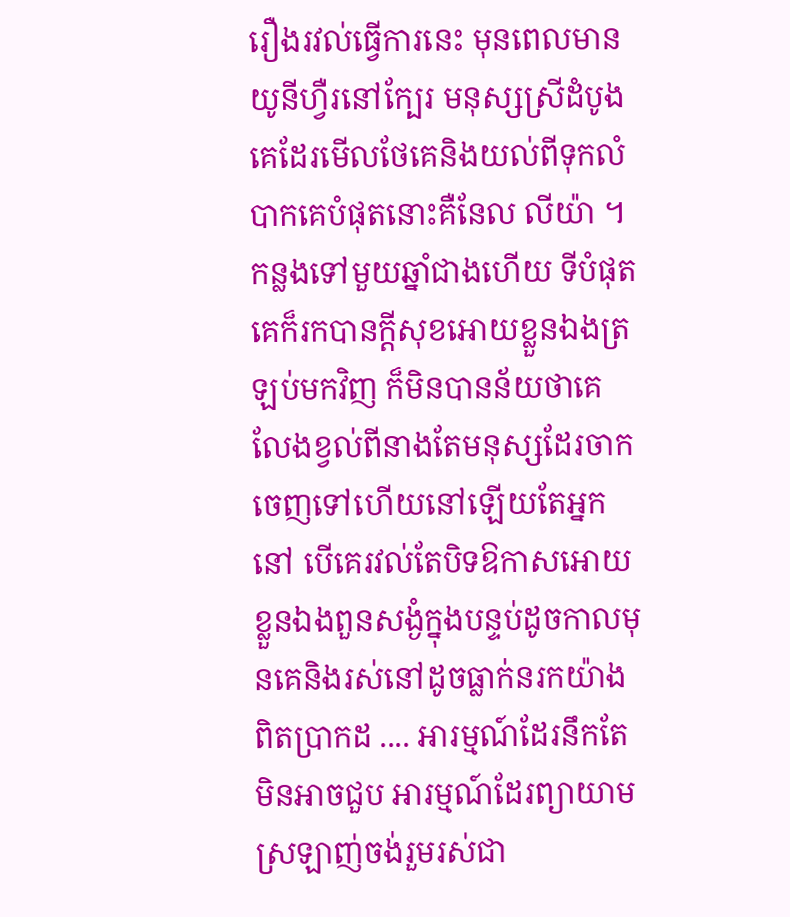រឿងរវល់ធ្វើការនេះ មុនពេលមានយូនីហ្វឺរនៅក្បែរ មនុស្សស្រីដំបូងគេដែរមើលថែគេនិងយល់ពីទុកលំបាកគេបំផុតនោះគឺនែល លីយ៉ា ។ កន្លងទៅមួយឆ្នាំជាងហើយ ទីបំផុតគេក៏រកបានក្ដីសុខអោយខ្លួនឯងត្រឡប់មកវិញ ក៏មិនបានន័យថាគេលែងខ្វល់ពីនាងតែមនុស្សដែរចាកចេញទៅហើយនៅឡើយតែអ្នកនៅ បើគេរវល់តែបិទឱកាសអោយខ្លួនឯងពួនសង្ងំក្នុងបន្ទប់ដូចកាលមុនគេនិងរស់នៅដូចធ្លាក់នរកយ៉ាងពិតប្រាកដ .... អារម្មណ៍ដែរនឹកតែមិនអាចជួប អារម្មណ៍ដែរព្យាយាមស្រឡាញ់ចង់រួមរស់ជា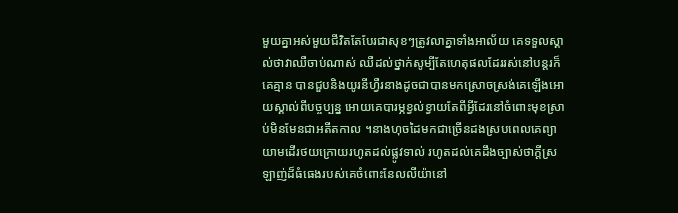មួយគ្នាអស់មួយជីវិតតែបែរជាសុខៗត្រូវលាគ្នាទាំងអាល័យ គេទទួលស្គាល់ថាវាឈឺចាប់ណាស់ ឈឺដល់ថ្នាក់សូម្បីតែហេតុផលដែររស់នៅបន្តរក៏គេគ្មាន បានជួបនិងយូរនីហ្វឺរនាងដូចជាបានមកស្រោចស្រង់គេឡើងអោយស្គាល់ពីបច្ចប្បន្ន អោយគេបារម្ភខ្វល់ខ្វាយតែពីអ្វីដែរនៅចំពោះមុខស្រាប់មិនមែនជាអតីតកាល ។នាងហុចដៃមកជាច្រើនដងស្របពេលគេព្យាយាមដើរថយក្រោយរហូតដល់ផ្លូវទាល់ រហូតដល់គេដឹងច្បាស់ថាក្ដីស្រឡាញ់ដ៏ធំធេងរបស់គេចំពោះនែលលីយ៉ានៅ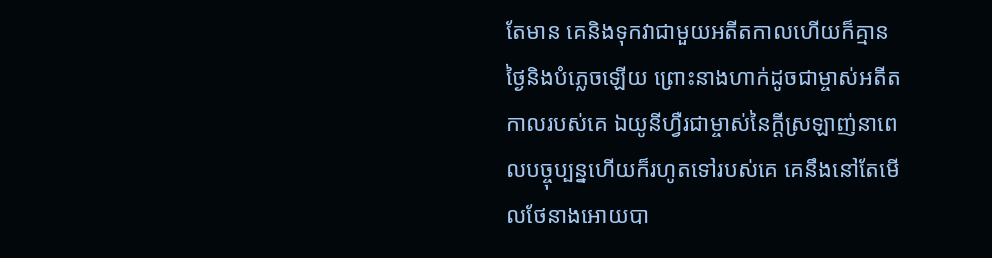តែមាន គេនិងទុកវាជាមួយអតីតកាលហើយក៏គ្មានថ្ងៃនិងបំភ្លេចឡើយ ព្រោះនាងហាក់ដូចជាម្ចាស់អតីតកាលរបស់គេ ឯយូនីហ្វឺរជាម្ចាស់នៃក្ដីស្រឡាញ់នាពេលបច្ចុប្បន្នហើយក៏រហូតទៅរបស់គេ គេនឹងនៅតែមើលថែនាងអោយបា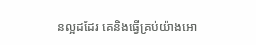នល្អដដែរ គេនិងធ្វើគ្រប់យ៉ាងអោ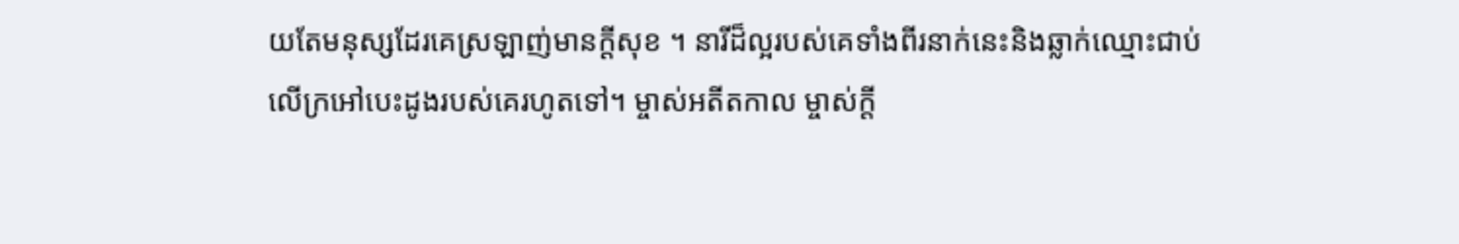យតែមនុស្សដែរគេស្រឡាញ់មានក្ដីសុខ ។ នារីដ៏ល្អរបស់គេទាំងពីរនាក់នេះនិងឆ្លាក់ឈ្មោះជាប់លើក្រអៅបេះដូងរបស់គេរហូតទៅ។ ម្ចាស់អតីតកាល ម្ចាស់ក្ដី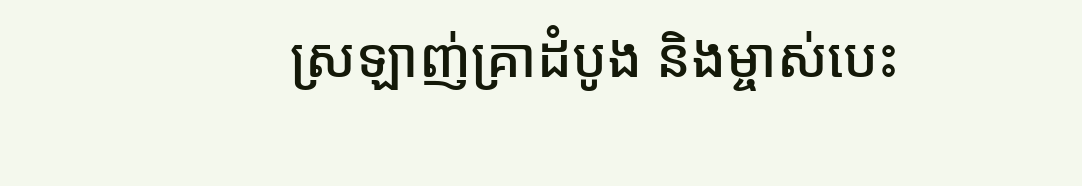ស្រឡាញ់គ្រាដំបូង និងម្ចាស់បេះ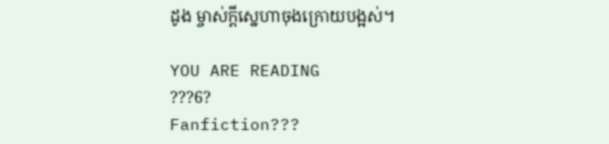ដូង ម្ចាស់ក្ដីស្នេហាចុងក្រោយបង្អស់។

YOU ARE READING
???6?
Fanfiction???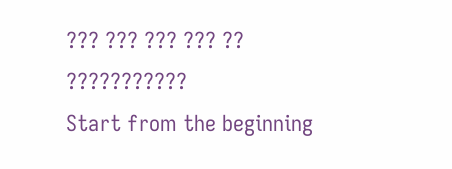??? ??? ??? ??? ??
???????????
Start from the beginning